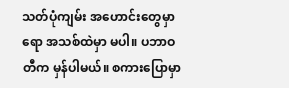သတ်ပုံကျမ်း အဟောင်းတွေမှာရော အသစ်ထဲမှာ မပါ။ ပဘာဝတီက မှန်ပါမယ်။ စကားပြောမှာ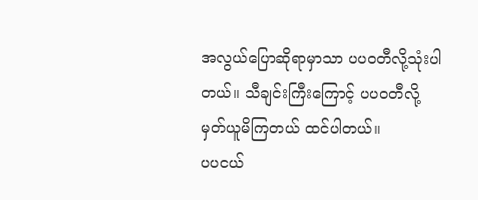အလွယ်ပြောဆိုရာမှာသာ ပပဝတီလို့သုံးပါတယ်။ သီချင်းကြီးကြောင့် ပပဝတီလို့ မှတ်ယူမိကြတယ် ထင်ပါတယ်။
ပပငယ်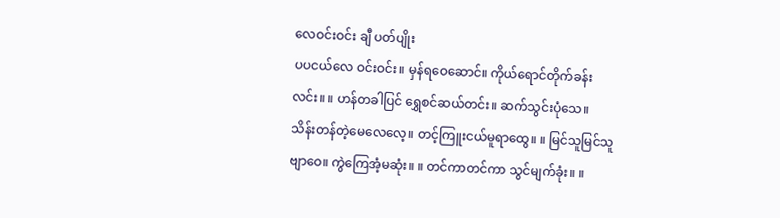လေဝင်းဝင်း ချီ ပတ်ပျိုး
ပပငယ်လေ ဝင်းဝင်း။ မှန်ရဝေဆောင်။ ကိုယ်ရောင်တိုက်ခန်းလင်း။ ။ ဟန်တခါပြင် ရွှေစင်ဆယ်တင်း။ ဆက်သွင်းပုံသေ။ သိန်းတန်တဲ့မေလေလေ့။ တင့်ကြူးငယ်မူရာထွေ။ ။ မြင်သူမြင်သူဗျာဝေ။ ကွဲကြေအံ့မဆုံး။ ။ တင်ကာတင်ကာ သွင်မျက်ခုံး။ ။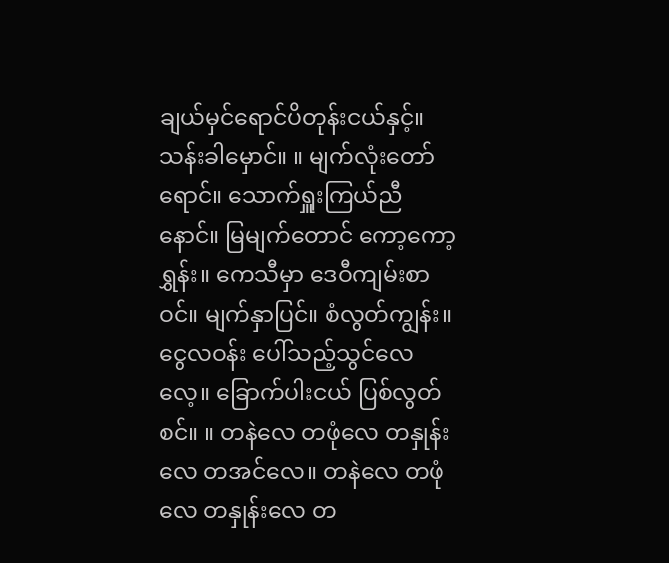ချယ်မှင်ရောင်ပိတုန်းငယ်နှင့်။ သန်းခါမှောင်။ ။ မျက်လုံးတော်ရောင်။ သောက်ရှူးကြယ်ညီနောင်။ မြမျက်တောင် ကော့ကော့ရွှန်း။ ကေသီမှာ ဒေဝီကျမ်းစာဝင်။ မျက်နှာပြင်။ စံလွတ်ကျွန်း။ ငွေလဝန်း ပေါ်သည့်သွင်လေလေ့။ ခြောက်ပါးငယ် ပြစ်လွတ်စင်။ ။ တနဲလေ တဖုံလေ တနှုန်းလေ တအင်လေ။ တနဲလေ တဖုံလေ တနှုန်းလေ တ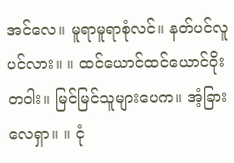အင်လေ။ မူရာမူရာစုံလင်။ နတ်ပင်လူပင်လား။ ။ ထင်ယောင်ထင်ယောင်ဝိုးတဝါး။ မြင်မြင်သူများပေက။ အံ့ခြားလေရှာ။ ။ ငုံ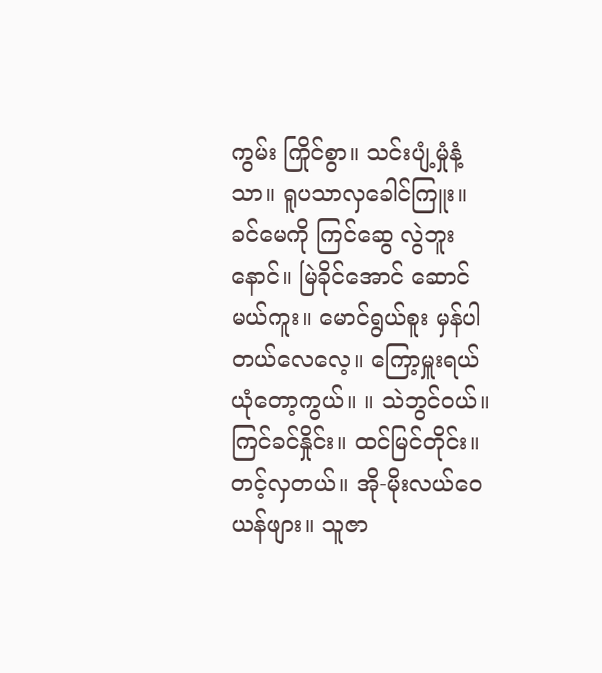ကွမ်း ကြိုင်စွာ။ သင်းပျံ့မှုံနံ့သာ။ ရူပသာလှခေါင်ကြူး။ ခင်မေကို ကြင်ဆွေ လွဲဘူးနောင်။ မြဲခိုင်အောင် ဆောင်မယ်ကူး။ မောင်ရွယ်စူး မှန်ပါတယ်လေလေ့။ ကြော့မှူးရယ် ယုံတော့ကွယ်။ ။ သဲဘွင်ဝယ်။ ကြင်ခင်နှိုင်း။ ထင်မြင်တိုင်း။ တင့်လှတယ်။ အို-မိုးလယ်ဝေယန်ဖျား။ သူဇာ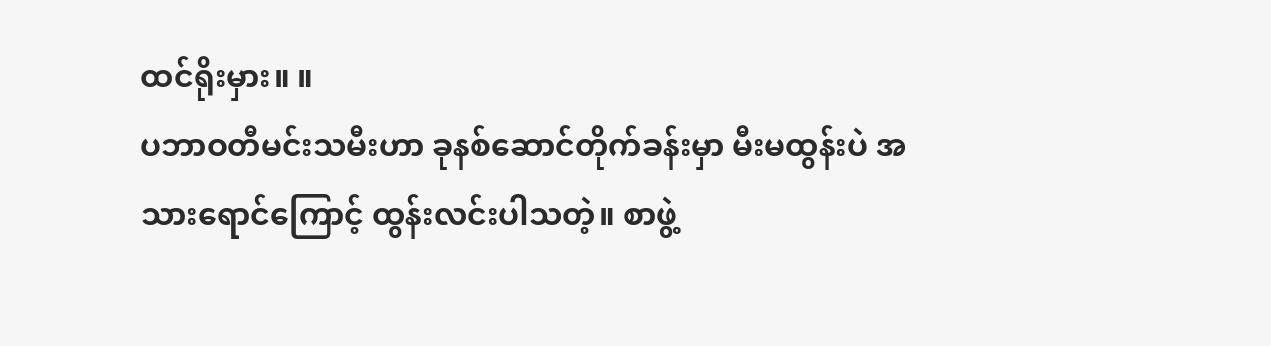ထင်ရိုးမှား။ ။
ပဘာဝတီမင်းသမီးဟာ ခုနစ်ဆောင်တိုက်ခန်းမှာ မီးမထွန်းပဲ အသားရောင်ကြောင့် ထွန်းလင်းပါသတဲ့။ စာဖွဲ့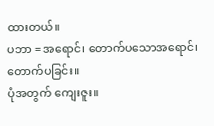ထားတယ်။
ပဘာ = အရောင်၊ တောက်ပသောအရောင်၊ တောက်ပခြင်း။
ပုံအတွက် ကျေးဇူး။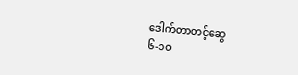ဒေါက်တာတင့်ဆွေ
၆-၁၀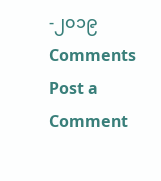-၂၀၁၉
Comments
Post a Comment